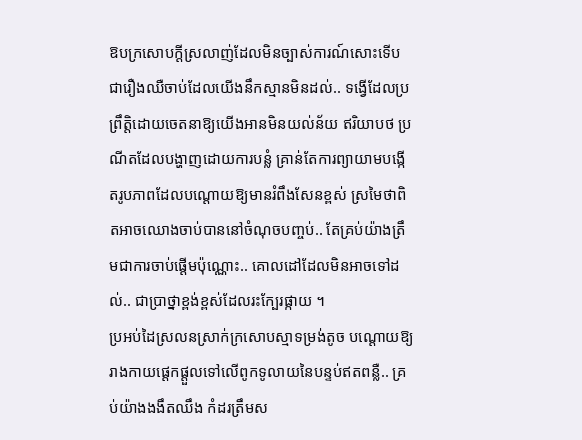ឱបក្រសោបក្ដីស្រលាញ់ដែលមិនច្បាស់ការណ៍សោះទើបជារឿងឈឺចាប់ដែលយើងនឹកស្មានមិនដល់.. ទង្វើដែលប្រព្រឹត្តិដោយចេតនាឱ្យយើងអានមិនយល់ន័យ ឥរិយាបថ ប្រណីតដែលបង្ហាញដោយការបន្លំ គ្រាន់តែការព្យាយាមបង្កើតរូបភាពដែលបណ្ដោយឱ្យមានរំពឹងសែនខ្ពស់ ស្រមៃថាពិតអាចឈោងចាប់បាននៅចំណុចបញ្ចប់.. តែគ្រប់យ៉ាងត្រឹមជាការចាប់ផ្ដើមប៉ុណ្ណោះ.. គោលដៅដែលមិនអាចទៅដល់.. ជាប្រាថ្នាខ្ពង់ខ្ពស់ដែលរះក្បែរផ្កាយ ។
ប្រអប់ដៃស្រលនស្រាក់ក្រសោបស្មាទម្រង់តូច បណ្ដោយឱ្យរាងកាយផ្ដេកផ្ដួលទៅលើពូកទូលាយនៃបន្ទប់ឥតពន្លឺ.. គ្រប់យ៉ាងងងឹតឈឹង កំដរត្រឹមស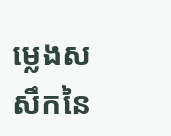ម្លេងសសឹកនៃ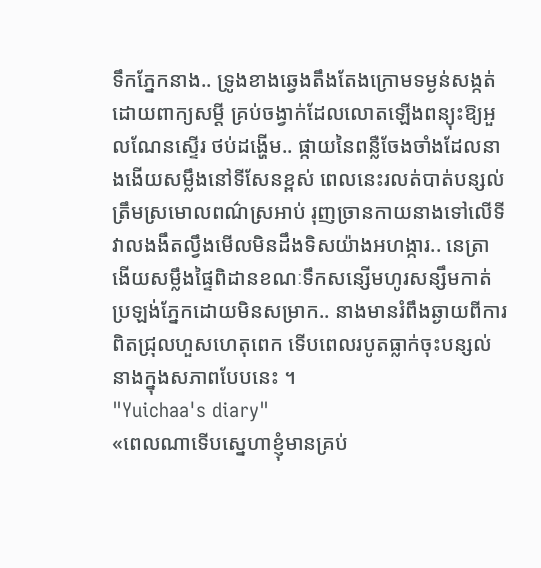ទឹកភ្នែកនាង.. ទ្រូងខាងឆ្វេងតឹងតែងក្រោមទម្ងន់សង្កត់ដោយពាក្យសម្ដី គ្រប់ចង្វាក់ដែលលោតឡើងពន្យុះឱ្យអួលណែនស្ទើរ ថប់ដង្ហើម.. ផ្កាយនៃពន្លឺចែងចាំងដែលនាងងើយសម្លឹងនៅទីសែនខ្ពស់ ពេលនេះរលត់បាត់បន្សល់ត្រឹមស្រមោលពណ៌ស្រអាប់ រុញច្រានកាយនាងទៅលើទីវាលងងឹតល្វឹងមើលមិនដឹងទិសយ៉ាងអហង្ការ.. នេត្រាងើយសម្លឹងផ្ទៃពិដានខណៈទឹកសន្សើមហូរសន្សឹមកាត់ប្រឡង់ភ្នែកដោយមិនសម្រាក.. នាងមានរំពឹងឆ្ងាយពីការពិតជ្រុលហួសហេតុពេក ទើបពេលរបូតធ្លាក់ចុះបន្សល់នាងក្នុងសភាពបែបនេះ ។
"Yuichaa's diary"
«ពេលណាទើបស្នេហាខ្ញុំមានគ្រប់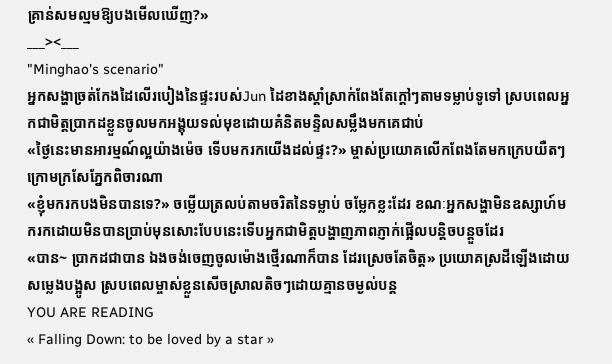គ្រាន់សមល្មមឱ្យបងមើលឃើញ?»
___><___
"Minghao's scenario"
អ្នកសង្ហាច្រត់កែងដៃលើរបៀងនៃផ្ទះរបស់Jun ដៃខាងស្ដាំស្រាក់ពែងតែក្ដៅៗតាមទម្លាប់ទូទៅ ស្របពេលអ្នកជាមិត្តប្រាកដខ្លួនចូលមកអង្គុយទល់មុខដោយគំនិតមន្ទិលសម្លឹងមកគេជាប់
«ថ្ងៃនេះមានអារម្មណ៍ល្អយ៉ាងម៉េច ទើបមករកយើងដល់ផ្ទះ?» ម្ចាស់ប្រយោគលើកពែងតែមកក្រេបយឺតៗក្រោមក្រសែភ្នែកពិចារណា
«ខ្ញុំមករកបងមិនបានទេ?» ចម្លើយត្រលប់តាមចរិតនៃទម្លាប់ ចម្លែកខ្លះដែរ ខណៈអ្នកសង្ហាមិនឧស្សាហ៍មករកដោយមិនបានប្រាប់មុនសោះបែបនេះទើបអ្នកជាមិត្តបង្ហាញភាពភ្ញាក់ផ្អើលបន្តិចបន្តួចដែរ
«បាន~ ប្រាកដជាបាន ឯងចង់ចេញចូលម៉ោងថ្មើរណាក៏បាន ដែរស្រេចតែចិត្ត» ប្រយោគស្រដីឡើងដោយសម្លេងបង្អូស ស្របពេលម្ចាស់ខ្លួនសើចស្រាលតិចៗដោយគ្មានចម្ងល់បន្ត
YOU ARE READING
« Falling Down: to be loved by a star »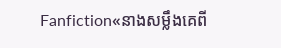Fanfiction«នាងសម្លឹងគេពី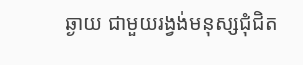ឆ្ងាយ ជាមួយរង្វង់មនុស្សជុំជិត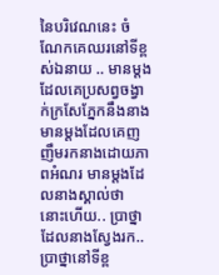នៃបរិវេណនេះ ចំណែកគេឈរនៅទីខ្ពស់ឯនាយ .. មានម្ដងដែលគេប្រសព្វចង្វាក់ក្រសែភ្នែកនឹងនាង មានម្ដងដែលគេញញឹមរកនាងដោយភាពអំណរ មានម្ដងដែលនាងស្គាល់ថា នោះហើយ.. ប្រាថ្នាដែលនាងស្វែងរក.. ប្រាថ្នានៅទីខ្ព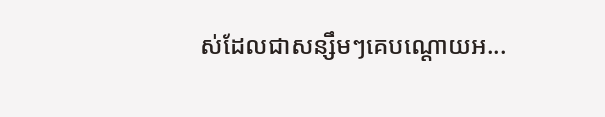ស់ដែលជាសន្សឹមៗគេបណ្ដោយអ...